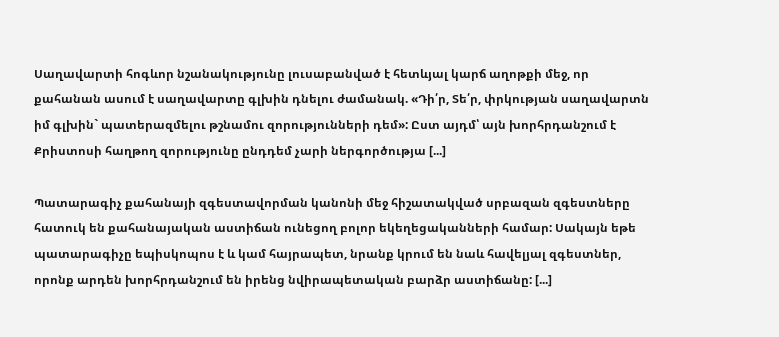Սաղավարտի հոգևոր նշանակությունը լուսաբանված է հետևյալ կարճ աղոթքի մեջ, որ քահանան ասում է սաղավարտը գլխին դնելու ժամանակ. «Դի՛ր, Տե՛ր, փրկության սաղավարտն իմ գլխին` պատերազմելու թշնամու զորությունների դեմ»: Ըստ այդմ՝ այն խորհրդանշում է Քրիստոսի հաղթող զորությունը ընդդեմ չարի ներգործությա [...]

Պատարագիչ քահանայի զգեստավորման կանոնի մեջ հիշատակված սրբազան զգեստները հատուկ են քահանայական աստիճան ունեցող բոլոր եկեղեցականների համար: Սակայն եթե պատարագիչը եպիսկոպոս է և կամ հայրապետ, նրանք կրում են նաև հավելյալ զգեստներ, որոնք արդեն խորհրդանշում են իրենց նվիրապետական բարձր աստիճանը: [...]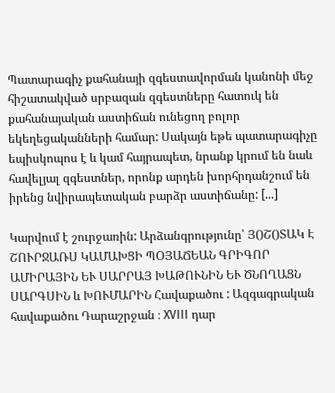Պատարագիչ քահանայի զգեստավորման կանոնի մեջ հիշատակված սրբազան զգեստները հատուկ են քահանայական աստիճան ունեցող բոլոր եկեղեցականների համար: Սակայն եթե պատարագիչը եպիսկոպոս է և կամ հայրապետ, նրանք կրում են նաև հավելյալ զգեստներ, որոնք արդեն խորհրդանշում են իրենց նվիրապետական բարձր աստիճանը: [...]

Կարվում է շուրջառին: Արձանգրությունը՝ Յ()Շ()ՏԱԿ Է ՇՈՒՐՋԱՌՍ ԿԱՄԱԽՑԻ ՊՕՅԱՃԵԱՆ ԳՐԻԳՈՐ ԱՄԻՐԱՅԻՆ ԵՒ ՍԱՐՐԱՅ ԽԱԹՈՒՆԻՆ ԵՒ ԾՆՈՂԱՑՆ ՍԱՐԳՍԻՆ և ԽՈՒՄԱՐԻՆ Հավաքածու : Ազգագրական հավաքածու Դարաշրջան ։ XVIII դար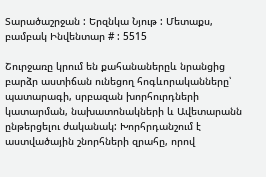Տարածաշրջան : Երզնկա Նյութ : Մետաքս, բամբակ Ինվենտար # : 5515

Շուրջառը կրում են քահանաներըև նրանցից բարձր աստիճան ունեցող հոգևորականները՝ պատարագի, սրբազան խորհուրդների կատարման, նախատոնակների և Ավետարանն ընթերցելու ժականակ: Խորհրդանշում է աստվածային շնորհների զրահը, որով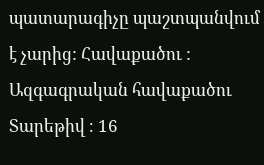պատարագիչը պաշտպանվում է չարից: Հավաքածու : Ազգագրական հավաքածու Տարեթիվ ։ 16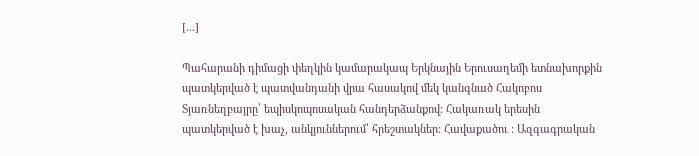[...]

Պահարանի դիմացի փեղկին կամարակապ Երկնային Երուսաղեմի ետնախորքին պատկերված է պատվանդանի վրա հասակով մեկ կանգնած Հակոբոս Տյառնեղբայրը՝ եպիսկոպոսական հանդերձանքով: Հակառակ երեսին պատկերված է խաչ, անկյուններում՝ հրեշտակներ: Հավաքածու : Ազգագրական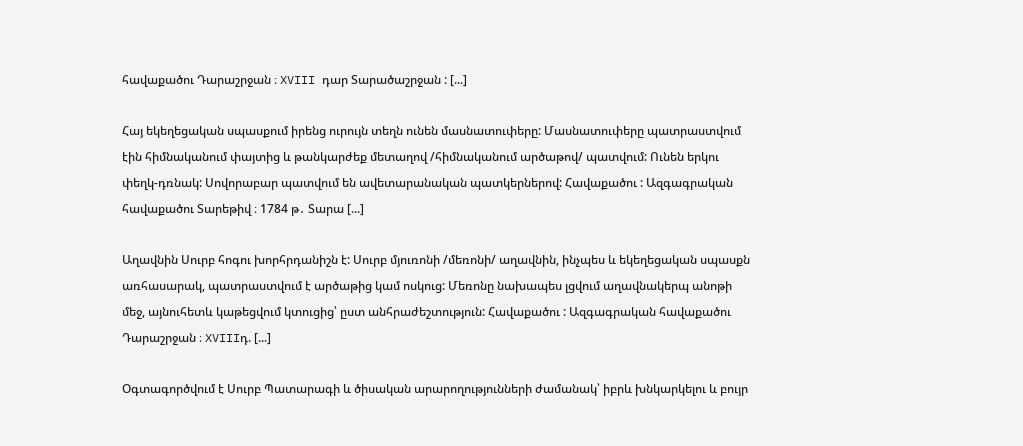հավաքածու Դարաշրջան ։ XVIII դար Տարածաշրջան : [...]

Հայ եկեղեցական սպասքում իրենց ուրույն տեղն ունեն մասնատուփերը: Մասնատուփերը պատրաստվում էին հիմնականում փայտից և թանկարժեք մետաղով /հիմնականում արծաթով/ պատվում: Ունեն երկու փեղկ-դռնակ: Սովորաբար պատվում են ավետարանական պատկերներով: Հավաքածու : Ազգագրական հավաքածու Տարեթիվ ։ 1784 թ․ Տարա [...]

Աղավնին Սուրբ հոգու խորհրդանիշն է: Սուրբ մյուռոնի /մեռոնի/ աղավնին, ինչպես և եկեղեցական սպասքն առհասարակ, պատրաստվում է արծաթից կամ ոսկուց: Մեռոնը նախապես լցվում աղավնակերպ անոթի մեջ, այնուհետև կաթեցվում կտուցից՝ ըստ անհրաժեշտություն: Հավաքածու : Ազգագրական հավաքածու Դարաշրջան ։ XVIIIդ. [...]

Օգտագործվում է Սուրբ Պատարագի և ծիսական արարողությունների ժամանակ՝ իբրև խնկարկելու և բույր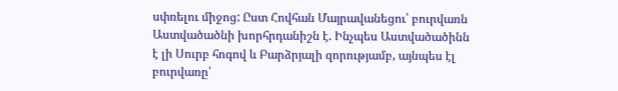սփռելու միջոց: Ըստ Հովհան Մայրավանեցու՝ բուրվառն Աստվածածնի խորհրդանիշն է. Ինչպես Աստվածածինն է լի Սուրբ հոգով և Բարձրյալի զորությամբ, այնպես էլ բուրվառը՝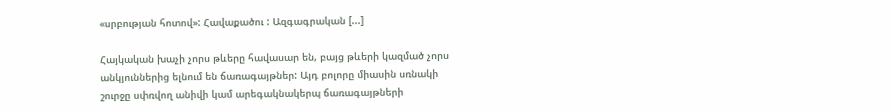«սրբության հոտով»: Հավաքածու : Ազգագրական [...]

Հայկական խաչի չորս թևերը հավասար են, բայց թևերի կազմած չորս անկյուններից ելնում են ճառագայթներ: Այդ բոլորը միասին սռնակի շուրջը սփռվող անիվի կամ արեգակնակերպ ճառագայթների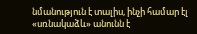նմանություն է տալիս, ինչի համար էլ «սռնակաձև» անունն է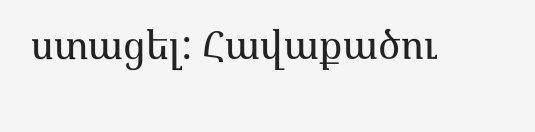ստացել: Հավաքածու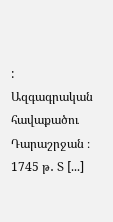: Ազգագրական հավաքածու Դարաշրջան ։ 1745 թ․ Տ [...]